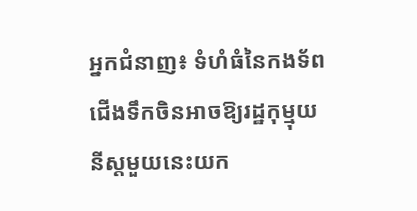អ្នកជំនាញ៖ ទំហំធំនៃកងទ័ពជើងទឹកចិនអាចឱ្យរដ្ឋកុម្មុយនីស្តមួយនេះយក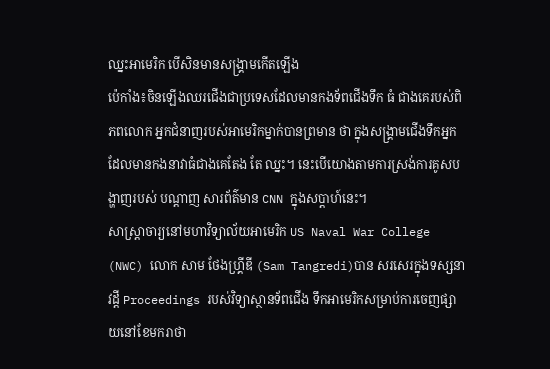ឈ្នះអាមេរិក បើសិនមានសង្គ្រាមកើតឡើង
ប៉េកាំង៖ចិនឡើងឈរជើងជាប្រទេសដែលមានកងទ័ពជើងទឹក ធំ ជាងគេរបស់ពិភពលោក អ្នកជំនាញរបស់អាមេរិកម្នាក់បានព្រមាន ថា ក្នុងសង្គ្រាមជើងទឹកអ្នកដែលមានកងនាវាធំជាងគេតែង តែ ឈ្នះ។ នេះបើយោងតាមការស្រង់ការគូសបង្ហាញរបស់ បណ្ដាញ សារព័ត៌មាន CNN ក្នុងសប្ដាហ៍នេះ។
សាស្ត្រាចារ្យនៅមហាវិទ្យាល័យអាមេរិក US Naval War College (NWC) លោក សាម ថែងហ្រ្គីឌី (Sam Tangredi)បាន សរសេរក្នុងទស្សនាវដ្តី Proceedings របស់វិទ្យាស្ថានទ័ពជើង ទឹកអាមេរិកសម្រាប់ការចេញផ្សាយនៅខែមករាថា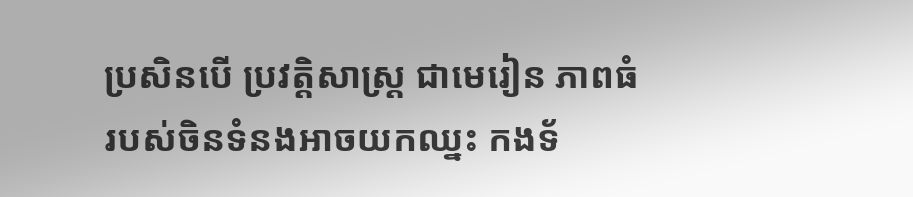ប្រសិនបើ ប្រវត្តិសាស្ត្រ ជាមេរៀន ភាពធំរបស់ចិនទំនងអាចយកឈ្នះ កងទ័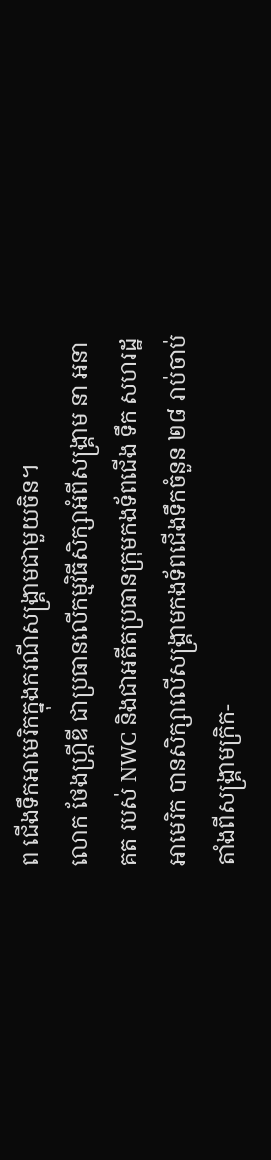ព ជើងទឹកអាមេរិកក្នុងករណីសង្រ្គាមជាមួយចិន។
លោក ថែងហ្រ្គីឌី ជាប្រធានលើកម្មវិធីសិក្សាអំពីសង្រ្គាម នា អនាគត របស់ NWC និងជាអតីតប្រធានក្រុមកងទ័ពជើង ទឹក សហរដ្ឋ អាមេរិក បានសិក្សាលើសង្រ្គាមកងទ័ពជើងទឹកចំនួន ២៨ រាប់ចាប់ តាំងពីសង្រ្គាមក្រិក-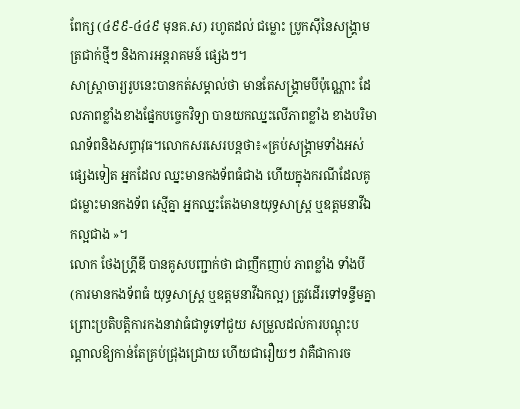ពែក្ស (៤៩៩-៤៤៩ មុនគ.ស) រហូតដល់ ជម្លោះ ប្រូកស៊ីនៃសង្រ្គាមត្រជាក់ថ្មីៗ និងការអន្តរាគមន៍ ផ្សេងៗ។
សាស្រ្តាចារ្យរូបនេះបានកត់សម្គាល់ថា មានតែសង្រ្គាមបីប៉ុណ្ណោះ ដែលភាពខ្លាំងខាងផ្នែកបច្ចេកវិទ្យា បានយកឈ្នះលើភាពខ្លាំង ខាងបរិមាណទ័ពនិងសព្ធាវុធ។លោកសរសេរបន្តថា៖«គ្រប់សង្រ្គាមទាំងអស់ផ្សេងទៀត អ្នកដែល ឈ្នះមានកងទ័ពធំជាង ហើយក្នុងករណីដែលគូជម្លោះមានកងទ័ព ស្មើគ្នា អ្នកឈ្នះតែងមានយុទ្ធសាស្រ្ត ឬឧត្តមនាវីឯកល្អជាង »។
លោក ថែងហ្រ្គីឌី បានគូសបញ្ជាក់ថា ជាញឹកញាប់ ភាពខ្លាំង ទាំងបី (ការមានកងទ័ពធំ យុទ្ធសាស្រ្ត ឬឧត្តមនាវីឯកល្អ) ត្រូវដើរទៅទន្ទឹមគ្នា ព្រោះប្រតិបត្តិការកងនាវាធំជាទូទៅជួយ សម្រួលដល់ការបណ្តុះបណ្តាលឱ្យកាន់តែគ្រប់ជ្រុងជ្រោយ ហើយជារឿយៗ វាគឺជាការច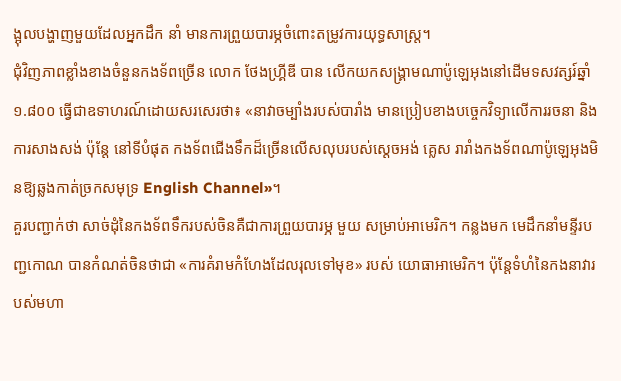ង្អុលបង្ហាញមួយដែលអ្នកដឹក នាំ មានការព្រួយបារម្ភចំពោះតម្រូវការយុទ្ធសាស្ត្រ។
ជុំវិញភាពខ្លាំងខាងចំនួនកងទ័ពច្រើន លោក ថែងហ្រ្គីឌី បាន លើកយកសង្រ្គាមណាប៉ូឡេអុងនៅដើមទសវត្សរ៍ឆ្នាំ ១.៨០០ ធ្វើជាឧទាហរណ៍ដោយសរសេរថា៖ «នាវាចម្បាំងរបស់បារាំង មានប្រៀបខាងបច្ចេកវិទ្យាលើការរចនា និងការសាងសង់ ប៉ុន្តែ នៅទីបំផុត កងទ័ពជើងទឹកដ៏ច្រើនលើសលុបរបស់ស្ដេចអង់ គ្លេស រារាំងកងទ័ពណាប៉ូឡេអុងមិនឱ្យឆ្លងកាត់ច្រកសមុទ្រ English Channel»។
គួរបញ្ជាក់ថា សាច់ដុំនៃកងទ័ពទឹករបស់ចិនគឺជាការព្រួយបារម្ភ មួយ សម្រាប់អាមេរិក។ កន្លងមក មេដឹកនាំមន្ទីរបញ្ជកោណ បានកំណត់ចិនថាជា «ការគំរាមកំហែងដែលរុលទៅមុខ» របស់ យោធាអាមេរិក។ ប៉ុន្តែទំហំនៃកងនាវារបស់មហា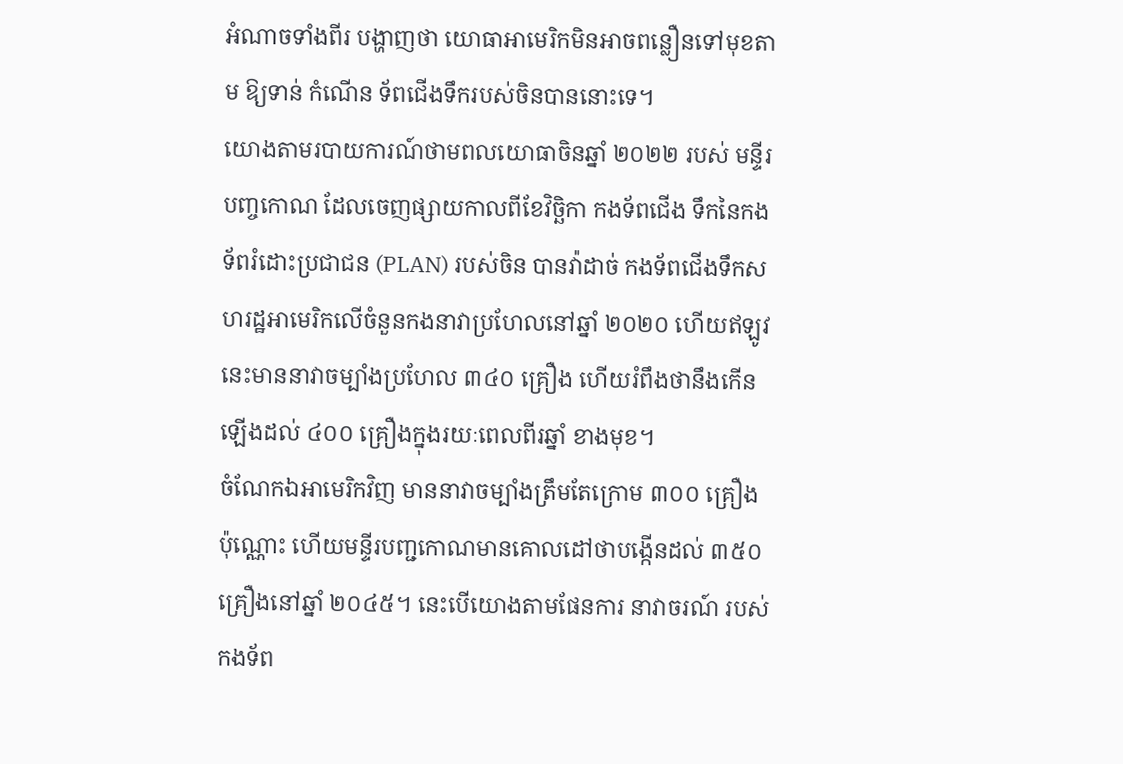អំណាចទាំងពីរ បង្ហាញថា យោធាអាមេរិកមិនអាចពន្លឿនទៅមុខតាម ឱ្យទាន់ កំណើន ទ័ពជើងទឹករបស់ចិនបាននោះទេ។
យោងតាមរបាយការណ៍ថាមពលយោធាចិនឆ្នាំ ២០២២ របស់ មន្ទីរបញ្ចកោណ ដែលចេញផ្សាយកាលពីខែវិច្ឆិកា កងទ័ពជើង ទឹកនៃកងទ័ពរំដោះប្រជាជន (PLAN) របស់ចិន បានវ៉ាដាច់ កងទ័ពជើងទឹកសហរដ្ឋអាមេរិកលើចំនួនកងនាវាប្រហែលនៅឆ្នាំ ២០២០ ហើយឥឡូវនេះមាននាវាចម្បាំងប្រហែល ៣៤០ គ្រឿង ហើយរំពឹងថានឹងកើនឡើងដល់ ៤០០ គ្រឿងក្នុងរយៈពេលពីរឆ្នាំ ខាងមុខ។
ចំណែកឯអាមេរិកវិញ មាននាវាចម្បាំងត្រឹមតែក្រោម ៣០០ គ្រឿង ប៉ុណ្ណោះ ហើយមន្ទីរបញ្ជកោណមានគោលដៅថាបង្កើនដល់ ៣៥០ គ្រឿងនៅឆ្នាំ ២០៤៥។ នេះបើយោងតាមផែនការ នាវាចរណ៍ របស់កងទ័ព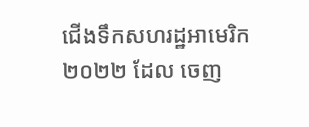ជើងទឹកសហរដ្ឋអាមេរិក២០២២ ដែល ចេញ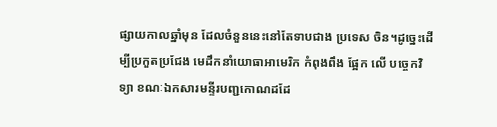ផ្សាយកាលឆ្នាំមុន ដែលចំនួននេះនៅតែទាបជាង ប្រទេស ចិន។ដូច្នេះដើម្បីប្រកួតប្រជែង មេដឹកនាំយោធាអាមេរិក កំពុងពឹង ផ្អែក លើ បច្ចេកវិទ្យា ខណៈឯកសារមន្ទីរបញ្ជកោណដដែ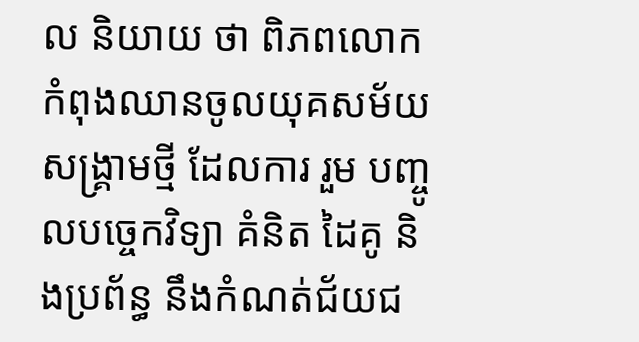ល និយាយ ថា ពិភពលោកកំពុងឈានចូលយុគសម័យសង្រ្គាមថ្មី ដែលការ រួម បញ្ចូលបច្ចេកវិទ្យា គំនិត ដៃគូ និងប្រព័ន្ធ នឹងកំណត់ជ័យជ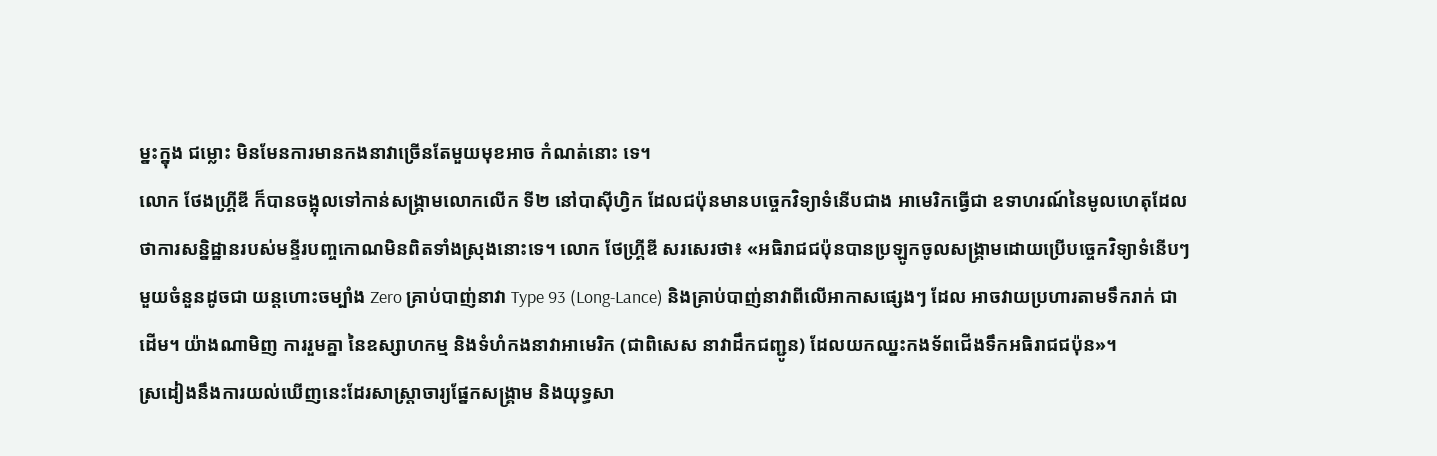ម្នះក្នុង ជម្លោះ មិនមែនការមានកងនាវាច្រើនតែមួយមុខអាច កំណត់នោះ ទេ។
លោក ថែងហ្រ្គីឌី ក៏បានចង្អុលទៅកាន់សង្រ្គាមលោកលើក ទី២ នៅបាស៊ីហ្វិក ដែលជប៉ុនមានបច្ចេកវិទ្យាទំនើបជាង អាមេរិកធ្វើជា ឧទាហរណ៍នៃមូលហេតុដែលថាការសន្និដ្ឋានរបស់មន្ទីរបញ្ចកោណមិនពិតទាំងស្រុងនោះទេ។ លោក ថែហ្រ្គីឌី សរសេរថា៖ «អធិរាជជប៉ុនបានប្រឡូកចូលសង្រ្គាមដោយប្រើបច្ចេកវិទ្យាទំនើបៗមួយចំនួនដូចជា យន្តហោះចម្បាំង Zero គ្រាប់បាញ់នាវា Type 93 (Long-Lance) និងគ្រាប់បាញ់នាវាពីលើអាកាសផ្សេងៗ ដែល អាចវាយប្រហារតាមទឹករាក់ ជាដើម។ យ៉ាងណាមិញ ការរួមគ្នា នៃឧស្សាហកម្ម និងទំហំកងនាវាអាមេរិក (ជាពិសេស នាវាដឹកជញ្ជូន) ដែលយកឈ្នះកងទ័ពជើងទឹកអធិរាជជប៉ុន»។
ស្រដៀងនឹងការយល់ឃើញនេះដែរសាស្ត្រាចារ្យផ្នែកសង្គ្រាម និងយុទ្ធសា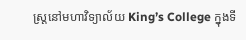ស្ត្រនៅមហាវិទ្យាល័យ King’s College ក្នុងទី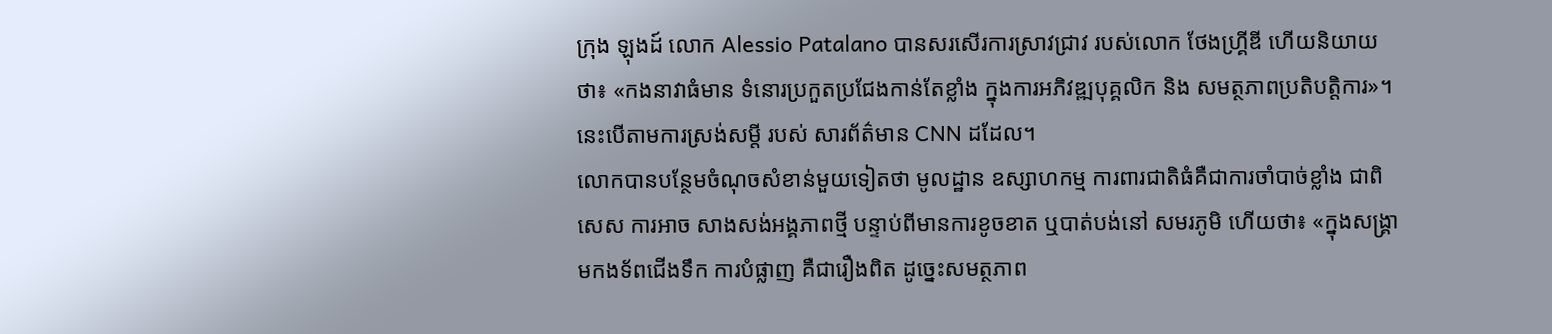ក្រុង ឡុងដ៍ លោក Alessio Patalano បានសរសើរការស្រាវជ្រាវ របស់លោក ថែងហ្រ្គីឌី ហើយនិយាយថា៖ «កងនាវាធំមាន ទំនោរប្រកួតប្រជែងកាន់តែខ្លាំង ក្នុងការអភិវឌ្ឍបុគ្គលិក និង សមត្ថភាពប្រតិបត្តិការ»។ នេះបើតាមការស្រង់សម្ដី របស់ សារព័ត៌មាន CNN ដដែល។
លោកបានបន្ថែមចំណុចសំខាន់មួយទៀតថា មូលដ្ឋាន ឧស្សាហកម្ម ការពារជាតិធំគឺជាការចាំបាច់ខ្លាំង ជាពិសេស ការអាច សាងសង់អង្គភាពថ្មី បន្ទាប់ពីមានការខូចខាត ឬបាត់បង់នៅ សមរភូមិ ហើយថា៖ «ក្នុងសង្រ្គាមកងទ័ពជើងទឹក ការបំផ្លាញ គឺជារឿងពិត ដូច្នេះសមត្ថភាព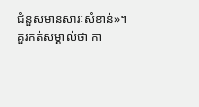ជំនួសមានសារៈសំខាន់»។
គួរកត់សម្គាល់ថា កា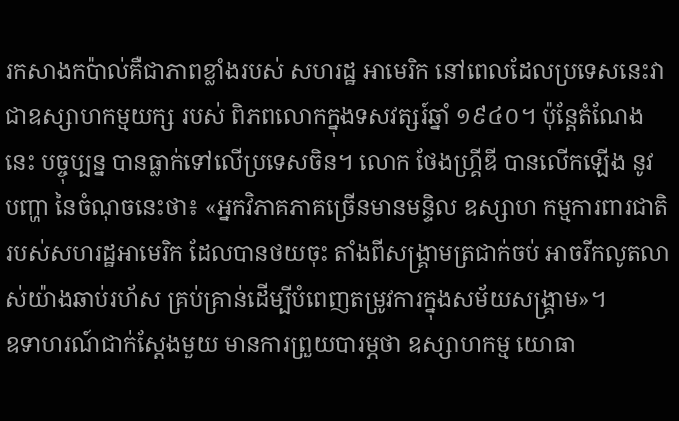រកសាងកប៉ាល់គឺជាភាពខ្លាំងរបស់ សហរដ្ឋ អាមេរិក នៅពេលដែលប្រទេសនេះវាជាឧស្សាហកម្មយក្ស របស់ ពិភពលោកក្នុងទសវត្សរ៍ឆ្នាំ ១៩៤០។ ប៉ុន្តែតំណែងនេះ បច្ចុប្បន្ន បានធ្លាក់ទៅលើប្រទេសចិន។ លោក ថែងហ្រ្គីឌី បានលើកឡើង នូវ បញ្ហា នៃចំណុចនេះថា៖ «អ្នកវិភាគភាគច្រើនមានមន្ទិល ឧស្សាហ កម្មការពារជាតិរបស់សហរដ្ឋអាមេរិក ដែលបានថយចុះ តាំងពីសង្រ្គាមត្រជាក់ចប់ អាចរីកលូតលាស់យ៉ាងឆាប់រហ័ស គ្រប់គ្រាន់ដើម្បីបំពេញតម្រូវការក្នុងសម័យសង្រ្គាម»។
ឧទាហរណ៍ជាក់ស្ដែងមួយ មានការព្រួយបារម្ភថា ឧស្សាហកម្ម យោធា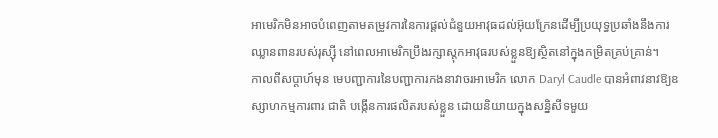អាមេរិកមិនអាចបំពេញតាមតម្រូវការនៃការផ្តល់ជំនួយអាវុធដល់អ៊ុយក្រែនដើម្បីប្រយុទ្ធប្រឆាំងនឹងការឈ្លានពានរបស់រុស្ស៊ី នៅពេលអាមេរិកប្រឹងរក្សាស្តុកអាវុធរបស់ខ្លួនឱ្យស្ថិតនៅក្នុងកម្រិតគ្រប់គ្រាន់។
កាលពីសប្ដាហ៍មុន មេបញ្ជាការនៃបញ្ជាការកងនាវាចរអាមេរិក លោក Daryl Caudle បានអំពាវនាវឱ្យឧស្សាហកម្មការពារ ជាតិ បង្កើនការផលិតរបស់ខ្លួន ដោយនិយាយក្នុងសន្និសីទមួយ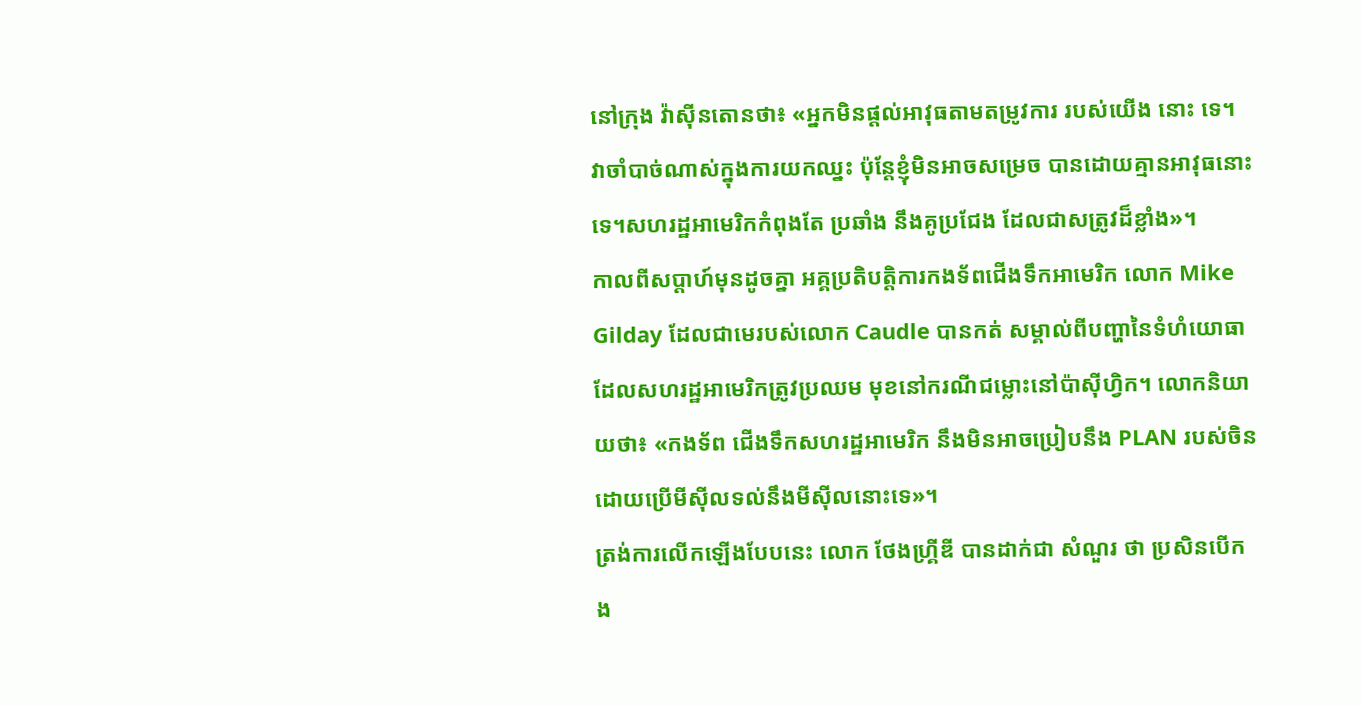នៅក្រុង វ៉ាស៊ីនតោនថា៖ «អ្នកមិនផ្តល់អាវុធតាមតម្រូវការ របស់យើង នោះ ទេ។ វាចាំបាច់ណាស់ក្នុងការយកឈ្នះ ប៉ុន្តែខ្ញុំមិនអាចសម្រេច បានដោយគ្មានអាវុធនោះទេ។សហរដ្ឋអាមេរិកកំពុងតែ ប្រឆាំង នឹងគូប្រជែង ដែលជាសត្រូវដ៏ខ្លាំង»។
កាលពីសប្តាហ៍មុនដូចគ្នា អគ្គប្រតិបត្តិការកងទ័ពជើងទឹកអាមេរិក លោក Mike Gilday ដែលជាមេរបស់លោក Caudle បានកត់ សម្គាល់ពីបញ្ហានៃទំហំយោធា ដែលសហរដ្ឋអាមេរិកត្រូវប្រឈម មុខនៅករណីជម្លោះនៅប៉ាស៊ីហ្វិក។ លោកនិយាយថា៖ «កងទ័ព ជើងទឹកសហរដ្ឋអាមេរិក នឹងមិនអាចប្រៀបនឹង PLAN របស់ចិន ដោយប្រើមីស៊ីលទល់នឹងមីស៊ីលនោះទេ»។
ត្រង់ការលើកឡើងបែបនេះ លោក ថែងហ្រ្គីឌី បានដាក់ជា សំណួរ ថា ប្រសិនបើកង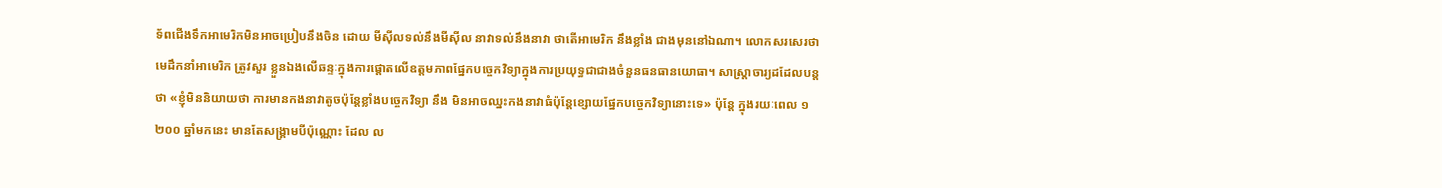ទ័ពជើងទឹកអាមេរិកមិនអាចប្រៀបនឹងចិន ដោយ មីស៊ីលទល់នឹងមីស៊ីល នាវាទល់នឹងនាវា ថាតើអាមេរិក នឹងខ្លាំង ជាងមុននៅឯណា។ លោកសរសេរថា មេដឹកនាំអាមេរិក ត្រូវសួរ ខ្លួនឯងលើឆន្ទៈក្នុងការផ្ដោតលើឧត្តមភាពផ្នែកបច្ចេកវិទ្យាក្នុងការប្រយុទ្ធជាជាងចំនួនធនធានយោធា។ សាស្រ្តាចារ្យដដែលបន្តថា «ខ្ញុំមិននិយាយថា ការមានកងនាវាតូចប៉ុន្តែខ្លាំងបច្ចេកវិទ្យា នឹង មិនអាចឈ្នះកងនាវាធំប៉ុន្តែខ្សោយផ្នែកបច្ចេកវិទ្យានោះទេ» ប៉ុន្តែ ក្នុងរយៈពេល ១ ២០០ ឆ្នាំមកនេះ មានតែសង្រ្គាមបីប៉ុណ្ណោះ ដែល ល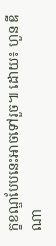ក្ខខណ្ឌបែបនេះអាចទៅរួច៕ ដោយ៖ ហួន ឌីណា